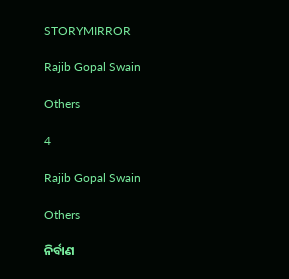STORYMIRROR

Rajib Gopal Swain

Others

4

Rajib Gopal Swain

Others

ନିର୍ବାଣ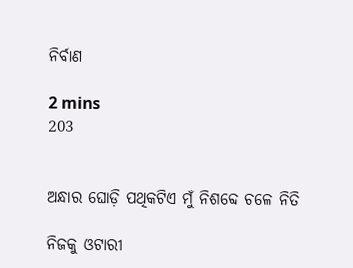ନିର୍ବାଣ

2 mins
203


ଅନ୍ଧାର ଘୋଡ଼ି ପଥିକଟିଏ ମୁଁ ନିଶବ୍ଦେ ଚଳେ ନିତି

ନିଜକୁ ଓଟାରୀ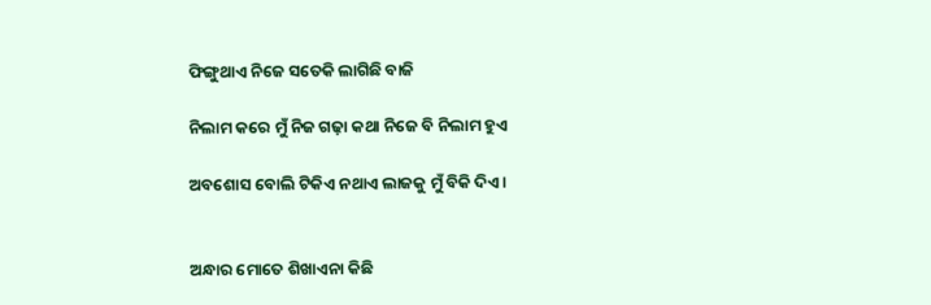ଫିଙ୍ଗୁଥାଏ ନିଜେ ସତେକି ଲାଗିଛି ବାଜି

ନିଲାମ କରେ ମୁଁ ନିଜ ଗଢ଼ା କଥା ନିଜେ ବି ନିଲାମ ହୁଏ

ଅବଶୋସ ବୋଲି ଟିକିଏ ନଥାଏ ଲାଜକୁ ମୁଁ ବିକି ଦିଏ ।


ଅନ୍ଧାର ମୋତେ ଶିଖାଏନା କିଛି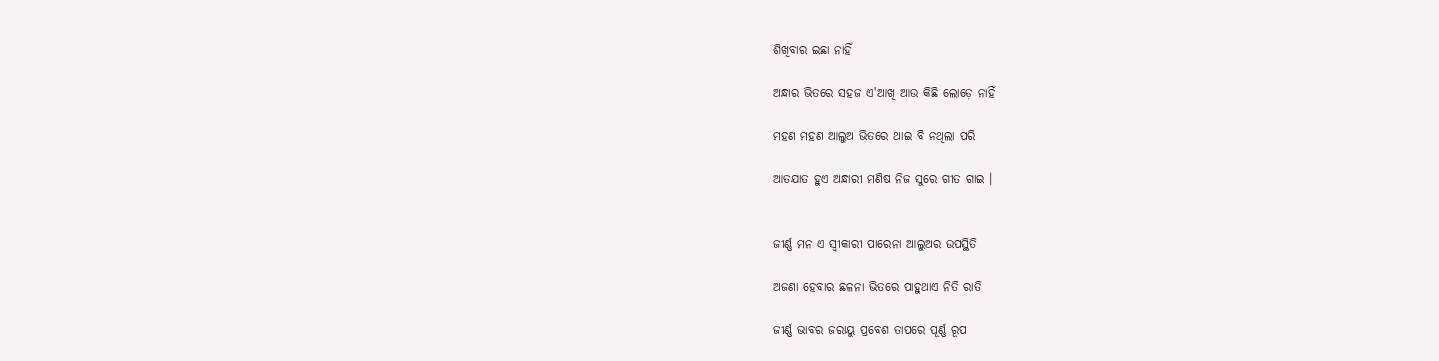ଶିଖିବାର ଇଛା ନାହିଁ

ଅନ୍ଧାର ଭିତରେ ସହଜ ଏ'ଆଖି ଆଉ କିଛି ଲୋଡ଼େ ନାହିଁ

ମହଣ ମହଣ ଆଲୁଅ ଭିତରେ ଥାଇ ବି ନଥିଲା ପରି

ଆତଯାତ ହୁଏ ଅନ୍ଧାରୀ ମଣିଷ ନିଜ ସୁରେ ଗୀତ ଗାଇ ।


ଜୀର୍ଣ୍ଣ ମନ ଏ ସ୍ବୀକାରୀ ପାରେନା ଆଲୁଅର ଉପସ୍ଥିତି

ଅଜଣା ହେବାର ଛଳନା ଭିତରେ ପାହୁଥାଏ ନିତି ରାତି

ଜୀର୍ଣ୍ଣ ଭାବର ଜରାୟୁ ପ୍ରବେଶ ତାପରେ ପୂର୍ଣ୍ଣ ରୂପ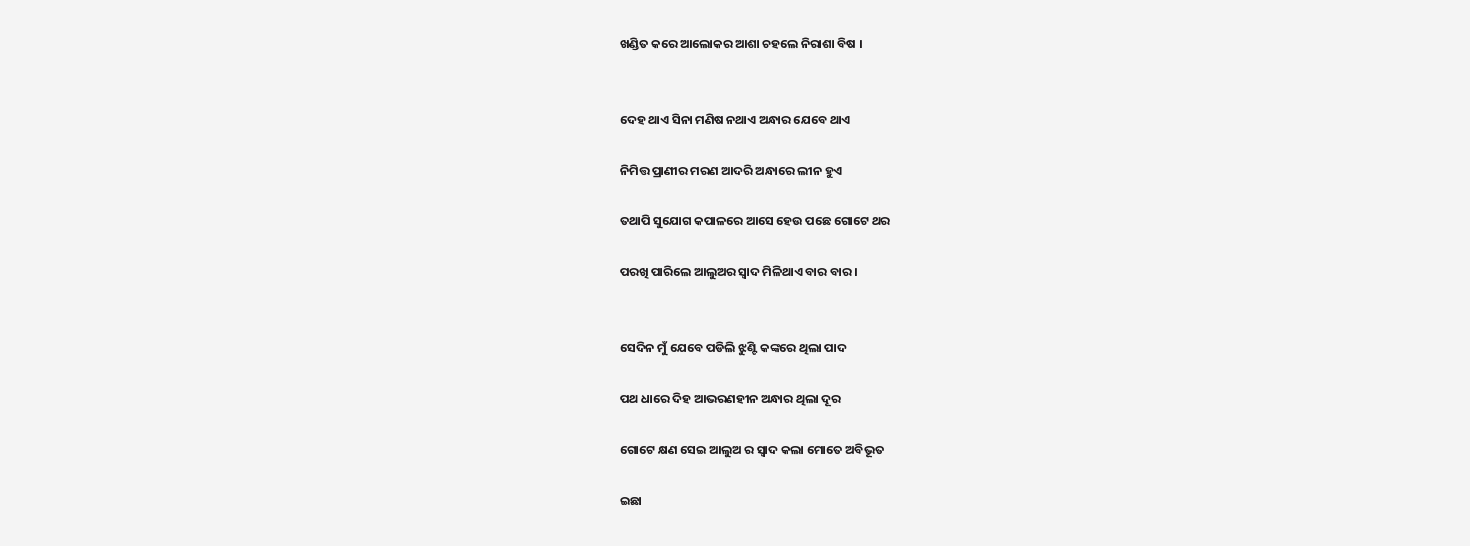ଖଣ୍ଡିତ କରେ ଆଲୋକର ଆଶା ଚହଲେ ନିରାଶା ବିଷ ।


ଦେହ ଥାଏ ସିନା ମଣିଷ ନଥାଏ ଅନ୍ଧାର ଯେବେ ଥାଏ

ନିମିତ୍ତ ପ୍ରାଣୀର ମରଣ ଆଦରି ଅନ୍ଧାରେ ଲୀନ ହୁଏ

ତଥାପି ସୁଯୋଗ କପାଳରେ ଆସେ ହେଉ ପଛେ ଗୋଟେ ଥର

ପରଖି ପାରିଲେ ଆଲୁଅର ସ୍ୱାଦ ମିଳିଥାଏ ବାର ବାର ।


ସେଦିନ ମୁଁ ଯେବେ ପଡିଲି ଝୁଣ୍ଟି କଙ୍କରେ ଥିଲା ପାଦ

ପଥ ଧାରେ ଦିହ ଆଭରଣହୀନ ଅନ୍ଧାର ଥିଲା ଦୂର

ଗୋଟେ କ୍ଷଣ ସେଇ ଆଲୁଅ ର ସ୍ୱାଦ କଲା ମୋତେ ଅବିଭୂତ

ଇଛା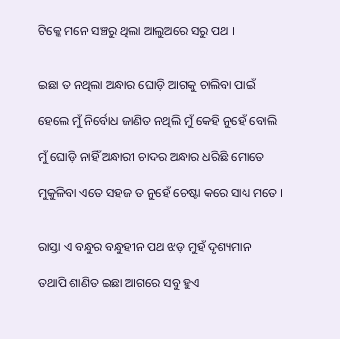ଟିକ୍କେ ମନେ ସଞ୍ଚରୁ ଥିଲା ଆଲୁଅରେ ସରୁ ପଥ ।


ଇଛା ତ ନଥିଲା ଅନ୍ଧାର ଘୋଡ଼ି ଆଗକୁ ଚାଲିବା ପାଇଁ

ହେଲେ ମୁଁ ନିର୍ବୋଧ ଜାଣିତ ନଥିଲି ମୁଁ କେହି ନୁହେଁ ବୋଲି

ମୁଁ ଘୋଡ଼ି ନାହିଁ ଅନ୍ଧାରୀ ଚାଦର ଅନ୍ଧାର ଧରିଛି ମୋତେ

ମୁକୁଳିବା ଏତେ ସହଜ ତ ନୁହେଁ ଚେଷ୍ଟା କରେ ସାଧ୍ୟ ମତେ ।


ରାସ୍ତା ଏ ବନ୍ଧୁର ବନ୍ଧୁହୀନ ପଥ ଝଡ଼ ମୁହଁ ଦୃଶ୍ୟମାନ

ତଥାପି ଶାଣିତ ଇଛା ଆଗରେ ସବୁ ହୁଏ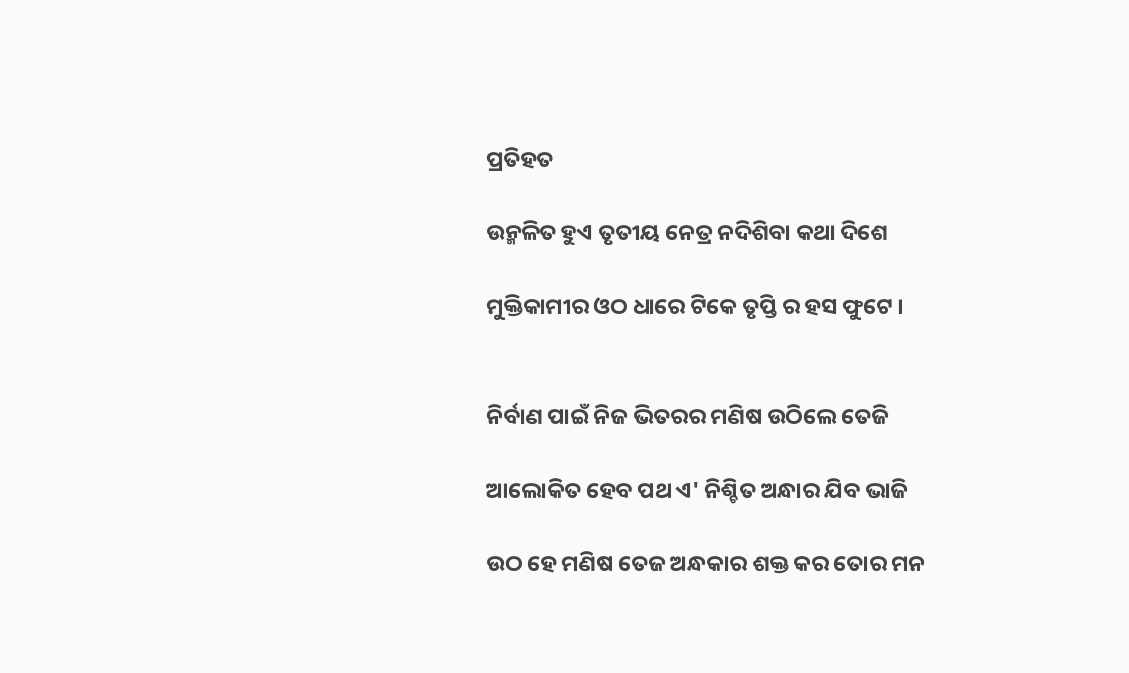ପ୍ରତିହତ

ଉନ୍ମଳିତ ହୁଏ ତୃତୀୟ ନେତ୍ର ନଦିଶିବା କଥା ଦିଶେ

ମୁକ୍ତିକାମୀର ଓଠ ଧାରେ ଟିକେ ତୃପ୍ତି ର ହସ ଫୁଟେ ।


ନିର୍ବାଣ ପାଇଁ ନିଜ ଭିତରର ମଣିଷ ଉଠିଲେ ତେଜି

ଆଲୋକିତ ହେବ ପଥ ଏ' ନିଶ୍ଚିତ ଅନ୍ଧାର ଯିବ ଭାଜି

ଉଠ ହେ ମଣିଷ ତେଜ ଅନ୍ଧକାର ଶକ୍ତ କର ତୋର ମନ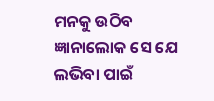ମନକୁ ଉଠିବ ଜ୍ଞାନାଲୋକ ସେ ଯେ ଲଭିବା ପାଇଁ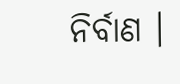ନିର୍ବାଣ ।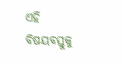ଏହି ବିଷୟବସ୍ତୁକୁ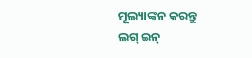ମୂଲ୍ୟାଙ୍କନ କରନ୍ତୁ
ଲଗ୍ ଇନ୍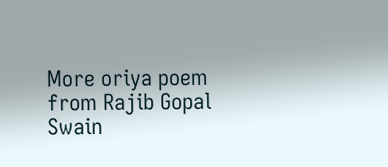More oriya poem from Rajib Gopal Swain